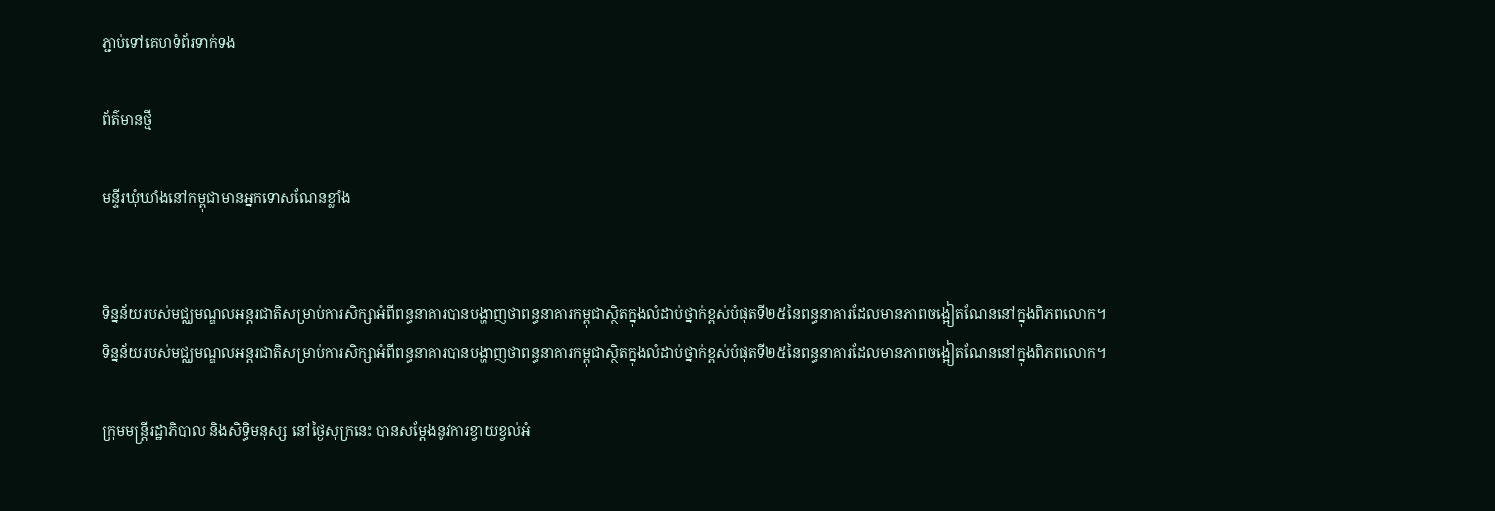ភ្ជាប់ទៅគេហទំព័រទាក់ទង

ព័ត៌មានថ្មី

មន្ទីរឃុំឃាំងនៅកម្ពុជាមានអ្នកទោសណែនខ្លាំង


ទិន្នន័យរបស់មជ្ឈមណ្ឌលអន្តរជាតិសម្រាប់ការសិក្សាអំពីពន្ធនាគារបានបង្ហាញថាពន្ធនាគារកម្ពុជាស្ថិតក្នុងលំដាប់ថ្នាក់ខ្ពស់បំផុតទី២៥នៃពន្ធនាគារដែលមានភាពចង្អៀតណែននៅក្នុងពិភពលោក។
ទិន្នន័យរបស់មជ្ឈមណ្ឌលអន្តរជាតិសម្រាប់ការសិក្សាអំពីពន្ធនាគារបានបង្ហាញថាពន្ធនាគារកម្ពុជាស្ថិតក្នុងលំដាប់ថ្នាក់ខ្ពស់បំផុតទី២៥នៃពន្ធនាគារដែលមានភាពចង្អៀតណែននៅក្នុងពិភពលោក។

ក្រុមមន្ត្រីរដ្ឋាភិបាល និងសិទ្ធិមនុស្ស នៅថ្ងៃសុក្រនេះ បានសម្តែងនូវការខ្វាយខ្វល់អំ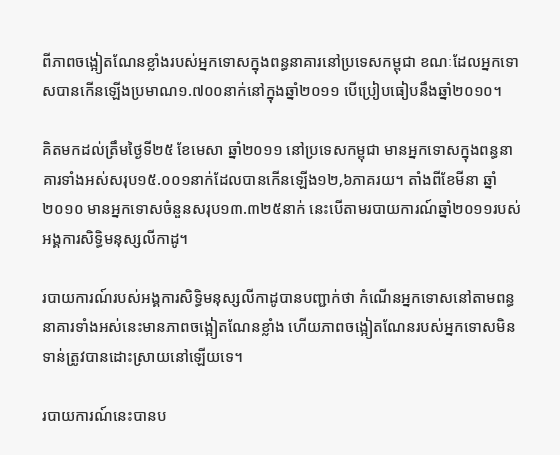ពីភាពចង្អៀតណែនខ្លាំងរបស់អ្នកទោសក្នុងពន្ធនាគារនៅប្រទេសកម្ពុជា ខណៈដែលអ្នកទោសបានកើនឡើងប្រមាណ១.៧០០នាក់នៅក្នុងឆ្នាំ២០១១ បើប្រៀបធៀបនឹងឆ្នាំ២០១០។

គិតមកដល់ត្រឹមថ្ងៃទី២៥ ខែមេសា ឆ្នាំ២០១១ នៅប្រទេសកម្ពុជា មានអ្នកទោសក្នុងពន្ធនាគារទាំងអស់សរុប១៥.០០១នាក់ដែលបានកើនឡើង១២,៦ភាគរយ។ តាំងពីខែមីនា ឆ្នាំ២០១០ មានអ្នកទោសចំនួនសរុប១៣.៣២៥នាក់ នេះបើតាមរបាយការណ៍ឆ្នាំ២០១១របស់អង្គការសិទ្ធិមនុស្សលីកាដូ។

របាយការណ៍របស់អង្គការសិទ្ធិមនុស្សលីកាដូបានបញ្ជាក់ថា កំណើនអ្នកទោសនៅតាមពន្ធនាគារទាំងអស់នេះមានភាពចង្អៀតណែនខ្លាំង ហើយភាពចង្អៀតណែនរបស់អ្នកទោសមិនទាន់ត្រូវបានដោះស្រាយនៅឡើយទេ។

របាយការណ៍នេះបានប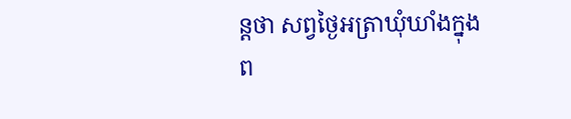ន្តថា សព្វថ្ងៃអត្រាឃុំឃាំងក្នុងព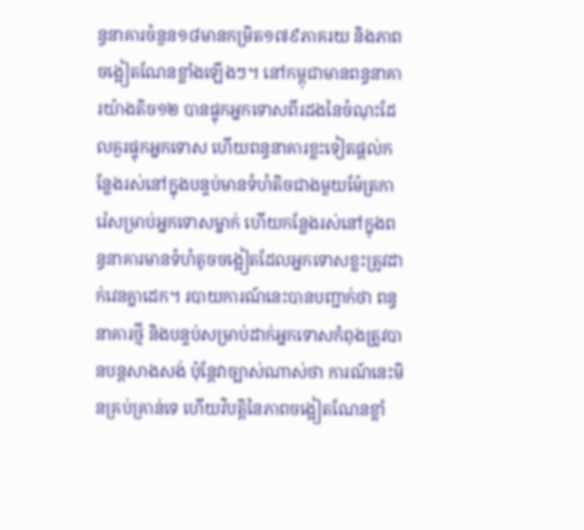ន្ធនាគារចំនួន១៨មានកម្រិត១៧៩ភាគរយ និងភាពចង្អៀតណែនខ្លាំងឡើងៗ។ នៅកម្ពុជាមានពន្ធនាគារយ៉ាងតិច១២ បានផ្ទុកអ្នកទោសពីរដងនៃចំណុះដែលគួរផ្ទុកអ្នកទោស ហើយពន្ធនាគារខ្លះទៀតផ្តល់កន្លែងរស់នៅក្នុងបន្ទប់មានទំហំតិចជាងមួយម៉ែត្រការ៉េសម្រាប់អ្នកទោសម្នាក់ ហើយកន្លែងរស់នៅក្នុងពន្ធនាគារមានទំហំតូចចង្អៀតដែលអ្នកទោសខ្លះត្រូវដាក់វេនគ្នាដេក។ របាយការណ៍នេះបានបញ្ជាក់ថា ពន្ធនាគារថ្មី និងបន្ទប់សម្រាប់ដាក់អ្នកទោសកំពុងត្រូវបានបន្តសាងសង់ ប៉ុន្តែវាច្បាស់ណាស់ថា ការណ៍នេះមិនគ្រប់គ្រាន់ទេ ហើយវិបត្តិនៃភាពចង្អៀតណែនខ្លាំ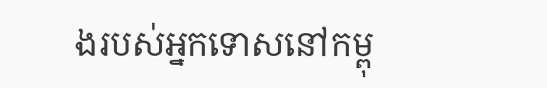ងរបស់អ្នកទោសនៅកម្ពុ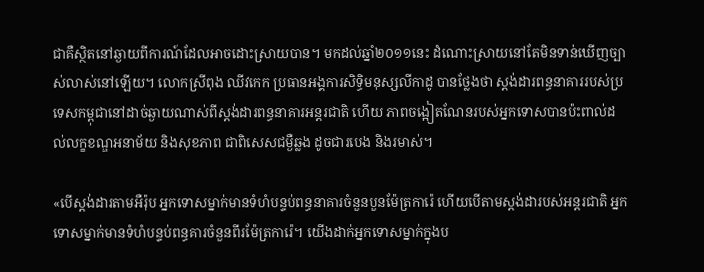ជាគឺស្ថិតនៅឆ្ងាយពីការណ៍ដែលអាចដោះស្រាយបាន។ មកដល់ឆ្នាំ២០១១នេះ ដំណោះស្រាយនៅតែមិនទាន់ឃើញច្បាស់លាស់នៅឡើយ។ លោកស្រីពុង ឈីវកេក ប្រធានអង្គការសិទ្ធិមនុស្សលីកាដូ បានថ្លែងថា ស្តង់ដារពន្ធនាគាររបស់ប្រទេសកម្ពុជានៅដាច់ឆ្ងាយណាស់ពីស្តង់ដារពន្ធនាគារអន្តរជាតិ ហើយ ភាពចង្អៀតណែនរបស់អ្នកទោសបានប៉ះពាល់ដល់លក្ខខណ្ឌអនាម័យ និងសុខភាព ជាពិសេសជម្ងឺឆ្លង ដូចជារបេង និងរមាស់។

«បើស្តង់ដារតាមអឺរ៉ុប អ្នកទោសម្នាក់មានទំហំបន្ទប់ពន្ធនាគារចំនួនបួនម៉ែត្រការ៉េ ហើយបើតាមស្តង់ដារបស់អន្តរជាតិ អ្នកទោសម្នាក់មានទំហំបន្ទប់ពន្ធគារចំនួនពីរម៉ែត្រការ៉េ។ យើងដាក់អ្នកទោសម្នាក់ក្នុងប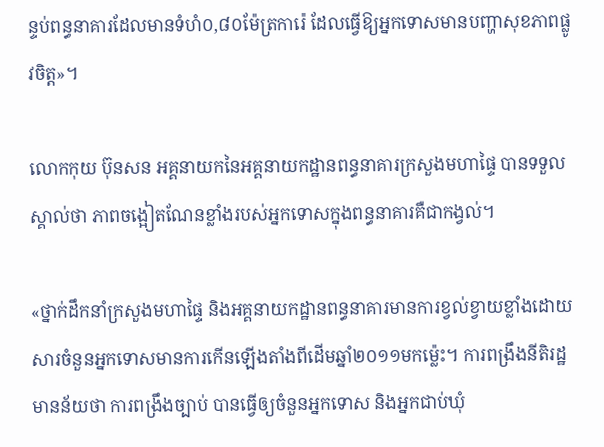ន្ទប់ពន្ធនាគារដែលមានទំហំ០,៨០ម៉ែត្រការ៉េ ដែលធ្វើឱ្យអ្នកទោសមានបញ្ហាសុខភាពផ្លូវចិត្ត»។

លោកកុយ ប៊ុនសន អគ្គនាយកនៃអគ្គនាយកដ្ឋានពន្ធនាគារក្រសួងមហាផ្ទៃ បានទទួលស្គាល់ថា ភាពចង្អៀតណែនខ្លាំងរបស់អ្នកទោសក្នុងពន្ធនាគារគឺជាកង្វល់។

«ថ្នាក់ដឹកនាំក្រសួងមហាផ្ទៃ និងអគ្គនាយកដ្ឋានពន្ធនាគារមានការខ្វល់ខ្វាយខ្លាំងដោយសារចំនួនអ្នកទោសមានការកើនឡើងតាំងពីដើមឆ្នាំ២០១១មកម្ល៉េះ។ ការពង្រឹងនីតិរដ្ឋមានន័យថា ការពង្រឹងច្បាប់ បានធ្វើឲ្យចំនួនអ្នកទោស និងអ្នកជាប់ឃុំ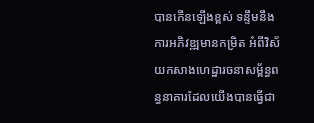បានកើនឡើងខ្ពស់ ទន្ទឹមនឹងការអភិវឌ្ឍមានកម្រិត អំពីវិស័យកសាងហេដ្ឋារចនាសម្ព័ន្ធពន្ធនាគារដែលយើងបានធ្វើជា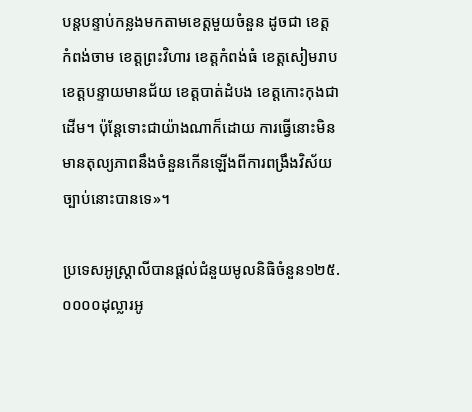បន្តបន្ទាប់កន្លងមកតាមខេត្តមួយចំនួន ដូចជា ខេត្ត កំពង់ចាម ខេត្តព្រះវិហារ ខេត្តកំពង់ធំ ខេត្តសៀមរាប ខេត្តបន្ទាយមានជ័យ ខេត្តបាត់ដំបង ខេត្តកោះកុងជាដើម។ ប៉ុន្តែទោះជាយ៉ាងណាក៏ដោយ ការធ្វើនោះមិនមានតុល្យភាពនឹងចំនួនកើនឡើងពីការពង្រឹងវិស័យច្បាប់នោះបានទេ»។

ប្រទេសអូស្ត្រាលីបានផ្តល់ជំនួយមូលនិធិចំនួន១២៥.០០០០ដុល្លារអូ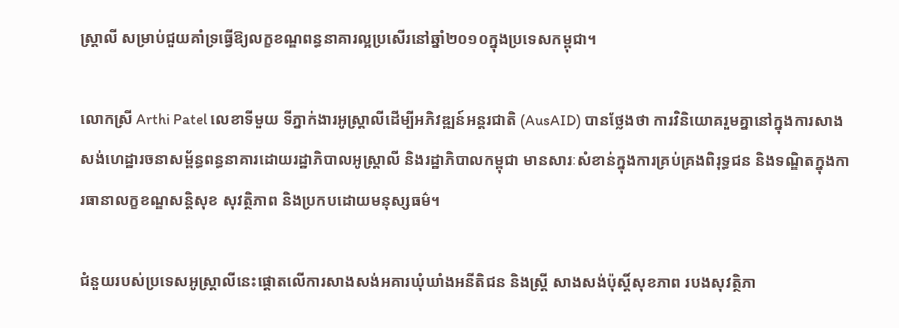ស្ត្រាលី សម្រាប់ជួយគាំទ្រធ្វើឱ្យលក្ខខណ្ឌពន្ធនាគារល្អប្រសើរនៅឆ្នាំ២០១០ក្នុងប្រទេសកម្ពុជា។

លោកស្រី Arthi Patel លេខាទីមួយ ទីភ្នាក់ងារអូស្ត្រាលីដើម្បីអភិវឌ្ឍន៍អន្តរជាតិ (AusAID) បានថ្លែងថា ការវិនិយោគរួមគ្នានៅក្នុងការសាងសង់ហេដ្ឋារចនាសម្ព័ន្ធពន្ធនាគារដោយរដ្ឋាភិបាលអូស្ត្រាលី និងរដ្ឋាភិបាលកម្ពុជា មានសារៈសំខាន់ក្នុងការគ្រប់គ្រងពិរុទ្ធជន និងទណ្ឌិតក្នុងការធានាលក្ខខណ្ឌសន្តិសុខ សុវត្ថិភាព និងប្រកបដោយមនុស្សធម៌។

ជំនួយរបស់ប្រទេសអូស្ត្រាលីនេះផ្តោតលើការសាងសង់អគារឃុំឃាំងអនីតិជន និងស្ត្រី សាងសង់ប៉ុស្តិ៍សុខភាព របងសុវត្ថិភា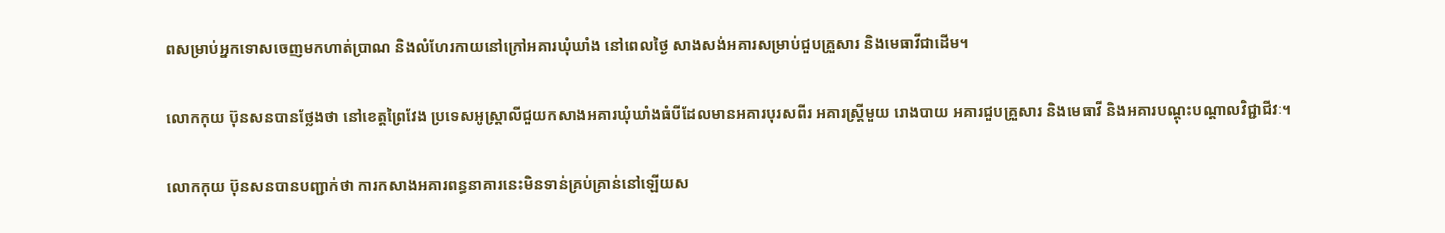ពសម្រាប់អ្នកទោសចេញមកហាត់ប្រាណ និងលំហែរកាយនៅក្រៅអគារឃុំឃាំង នៅពេលថ្ងៃ សាងសង់អគារសម្រាប់ជួបគ្រួសារ និងមេធាវីជាដើម។

លោកកុយ ប៊ុនសនបានថ្លែងថា នៅខេត្តព្រៃវែង ប្រទេសអូស្ត្រាលីជួយកសាងអគារឃុំឃាំងធំបីដែលមានអគារបុរសពីរ អគារស្ត្រីមួយ រោងបាយ អគារជួបគ្រួសារ និងមេធាវី និងអគារបណ្តុះបណ្តាលវិជ្ជាជីវៈ។

លោកកុយ ប៊ុនសនបានបញ្ជាក់ថា ការកសាងអគារពន្ធនាគារនេះមិនទាន់គ្រប់គ្រាន់នៅឡើយស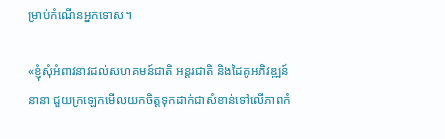ម្រាប់កំណើនអ្នកទោស។

«ខ្ញុំសុំអំពាវនាវដល់សហគមន៍ជាតិ អន្តរជាតិ និងដៃគូអភិវឌ្ឍន៍នានា ជួយក្រឡេកមើលយកចិត្តទុកដាក់ជាសំខាន់ទៅលើភាពកំ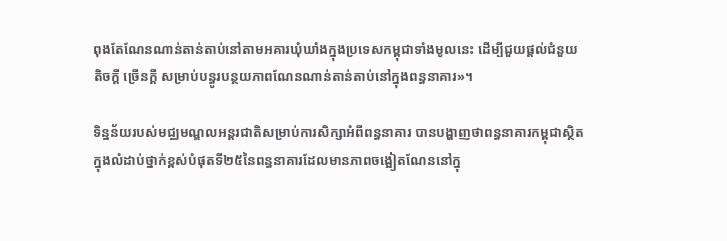ពុងតែណែនណាន់តាន់តាប់នៅតាមអគារឃុំឃាំងក្នុងប្រទេសកម្ពុជាទាំងមូលនេះ ដើម្បីជួយផ្តល់ជំនួយ តិចក្តី ច្រើនក្តី សម្រាប់បន្ធូរបន្ថយភាពណែនណាន់តាន់តាប់នៅក្នុងពន្ធនាគារ»។

ទិន្នន័យរបស់មជ្ឈមណ្ឌលអន្តរជាតិសម្រាប់ការសិក្សាអំពីពន្ធនាគារ បានបង្ហាញថាពន្ធនាគារកម្ពុជាស្ថិតក្នុងលំដាប់ថ្នាក់ខ្ពស់បំផុតទី២៥នៃពន្ធនាគារដែលមានភាពចង្អៀតណែននៅក្នុ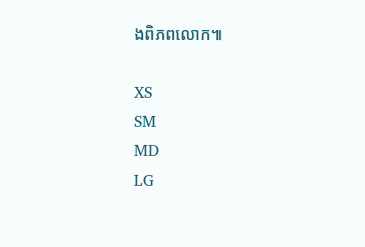ងពិភពលោក៕

XS
SM
MD
LG